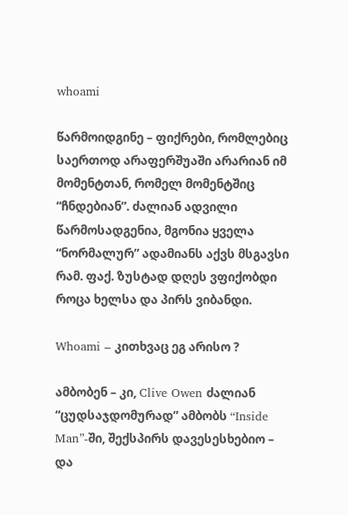whoami

წარმოიდგინე – ფიქრები, რომლებიც საერთოდ არაფერშუაში არარიან იმ მომენტთან, რომელ მომენტშიც “ჩნდებიან”. ძალიან ადვილი წარმოსადგენია, მგონია ყველა “ნორმალურ” ადამიანს აქვს მსგავსი რამ. ფაქ. ზუსტად დღეს ვფიქობდი როცა ხელსა და პირს ვიბანდი.

Whoami – კითხვაც ეგ არისო ?

ამბობენ – კი, Clive Owen ძალიან “ცუდსაჯდომურად” ამბობს “Inside Man”-ში, შექსპირს დავესესხებიო – და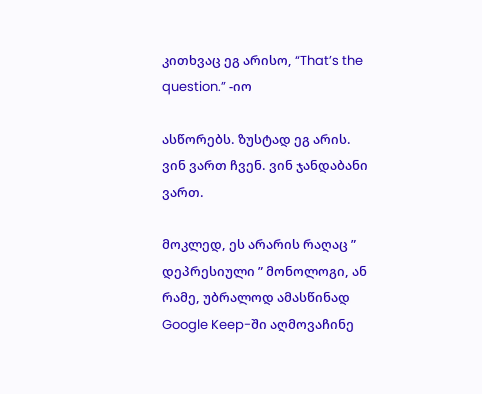კითხვაც ეგ არისო, “That’s the question.” -იო

ასწორებს. ზუსტად ეგ არის. ვინ ვართ ჩვენ. ვინ ჯანდაბანი ვართ.

მოკლედ, ეს არარის რაღაც ” დეპრესიული ” მონოლოგი, ან რამე, უბრალოდ ამასწინად Google Keep-ში აღმოვაჩინე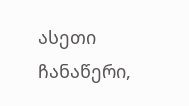ასეთი ჩანაწერი,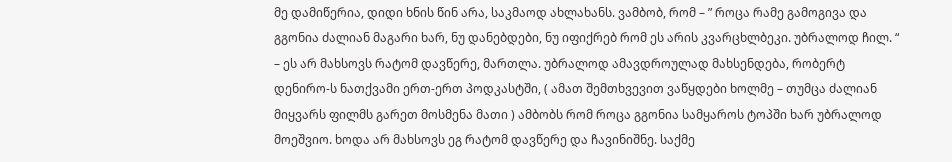მე დამიწერია, დიდი ხნის წინ არა, საკმაოდ ახლახანს. ვამბობ, რომ – ” როცა რამე გამოგივა და გგონია ძალიან მაგარი ხარ, ნუ დანებდები, ნუ იფიქრებ რომ ეს არის კვარცხლბეკი. უბრალოდ ჩილ. “ – ეს არ მახსოვს რატომ დავწერე, მართლა. უბრალოდ ამავდროულად მახსენდება, რობერტ დენირო-ს ნათქვამი ერთ-ერთ პოდკასტში, ( ამათ შემთხვევით ვაწყდები ხოლმე – თუმცა ძალიან მიყვარს ფილმს გარეთ მოსმენა მათი ) ამბობს რომ როცა გგონია სამყაროს ტოპში ხარ უბრალოდ მოეშვიო. ხოდა არ მახსოვს ეგ რატომ დავწერე და ჩავინიშნე. საქმე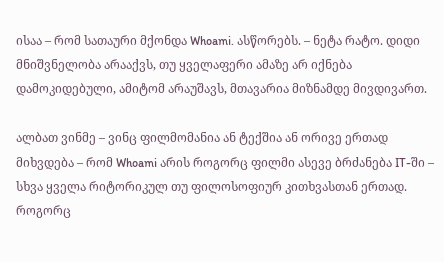ისაა – რომ სათაური მქონდა Whoami. ასწორებს. – ნეტა რატო. დიდი მნიშვნელობა არააქვს, თუ ყველაფერი ამაზე არ იქნება დამოკიდებული, ამიტომ არაუშავს, მთავარია მიზნამდე მივდივართ.

ალბათ ვინმე – ვინც ფილმომანია ან ტექშია ან ორივე ერთად მიხვდება – რომ Whoami არის როგორც ფილმი ასევე ბრძანება IT-ში – სხვა ყველა რიტორიკულ თუ ფილოსოფიურ კითხვასთან ერთად. როგორც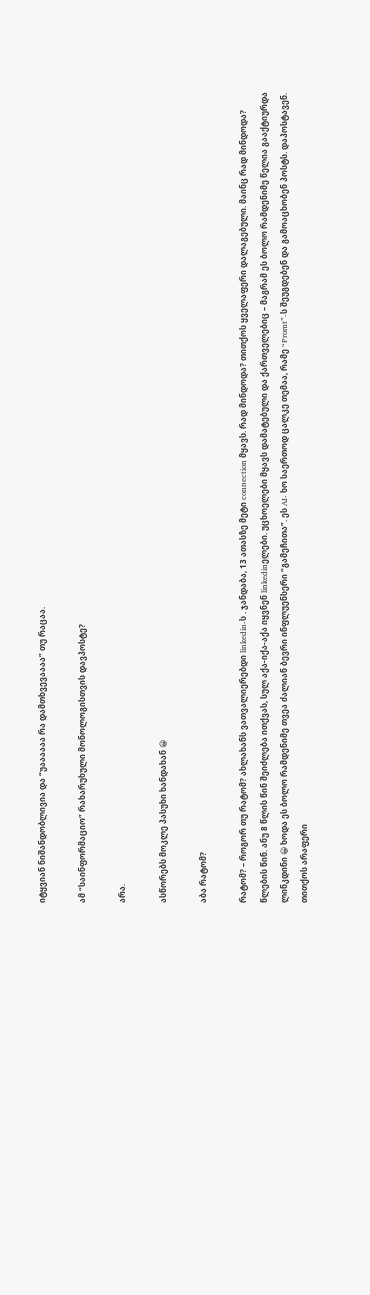იტყვიან ნიშანდობლივია და “უაააააა რა დამთხვევაააა” თუ რაცაა.

ამ “საინფორმაციო” რახარუხული მონოლოგისთვის დავპოსტე?

არა.

ასწორებს მოკლე პასუხი ხანდახან 😀

აბა რატომ?

რატომ? – როგორ თუ რატომ? ახლახანს ვათვალიერებდი linkedin-ს . ჯანდაბა, 13 ათასზე მეტი connection მყავს. რად მინდოდა? თითქოს ყველაფერი დალაგებული. მაინც რად მინდოდა? წლების წინ. ანუ 8 წლის წინ შეიძლება ითქვას, სულ აქა-იქა-აქა იყვნენ linkedinელები. უცხოელები მყავს დამატებული და ქართველებიც – მაგრამ ეს ბოლო რამდენიმე წელია გააქტიურდა ლინკდინი 😀 ხოდა ეს ბოლო რამდენიმე თვეა ძალიან ბევრი ინფლუენსერი “გამეჩითა”. ეს AI- ხო საერთოდ ცალკე თემაა, რამე “Promt”-ს შეუგდებენ და გამოაცხობენ პოსტს. დაპოსტავენ. თითქოს არაფერი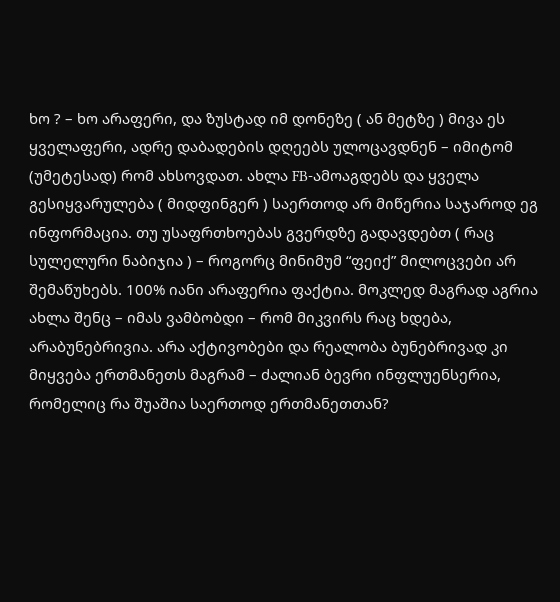ხო ? – ხო არაფერი, და ზუსტად იმ დონეზე ( ან მეტზე ) მივა ეს ყველაფერი, ადრე დაბადების დღეებს ულოცავდნენ – იმიტომ (უმეტესად) რომ ახსოვდათ. ახლა FB-ამოაგდებს და ყველა გესიყვარულება ( მიდფინგერ ) საერთოდ არ მიწერია საჯაროდ ეგ ინფორმაცია. თუ უსაფრთხოებას გვერდზე გადავდებთ ( რაც სულელური ნაბიჯია ) – როგორც მინიმუმ “ფეიქ” მილოცვები არ შემაწუხებს. 100% იანი არაფერია ფაქტია. მოკლედ მაგრად აგრია ახლა შენც – იმას ვამბობდი – რომ მიკვირს რაც ხდება, არაბუნებრივია. არა აქტივობები და რეალობა ბუნებრივად კი მიყვება ერთმანეთს მაგრამ – ძალიან ბევრი ინფლუენსერია, რომელიც რა შუაშია საერთოდ ერთმანეთთან?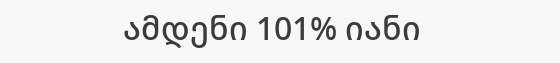ამდენი 101% იანი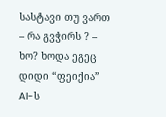სასტავი თუ ვართ – რა გვჭირს ? – ხო? ხოდა ეგეც დიდი “ფეიქია” AI-ს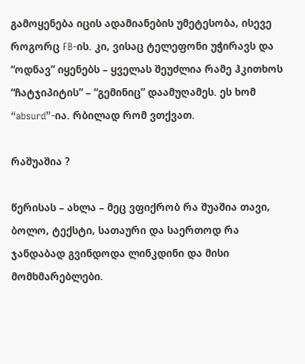გამოყენება იცის ადამიანების უმეტესობა, ისევე როგორც FB-ის. კი, ვისაც ტელეფონი უჭირავს და “ოდნავ” იყენებს – ყველას შეუძლია რამე ჰკითხოს “ჩატჯიპიტის” – “გემინიც” დაამუღამეს. ეს ხომ “absurd”-ია. რბილად რომ ვთქვათ.

რაშუაშია ?

წერისას – ახლა – მეც ვფიქრობ რა შუაშია თავი, ბოლო, ტექსტი, სათაური და საერთოდ რა ჯანდაბად გვინდოდა ლინკდინი და მისი მომხმარებლები.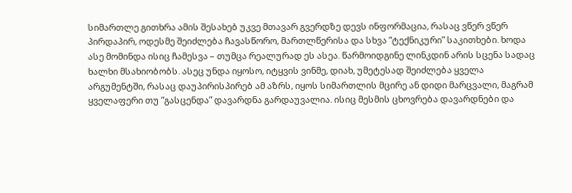სიმართლე გითხრა ამის შესახებ უკვე მთავარ გვერდზე დევს ინფორმაცია, რასაც ვწერ ვწერ პირდაპირ, ოდესმე შეიძლება ჩავასწორო, მართლწერისა და სხვა “ტექნიკური” საკითხები. ხოდა ასე მომინდა ისიც ჩამესვა – თუმცა რეალურად ეს ასეა. წარმოიდგინე ლინკდინ არის სცენა სადაც ხალხი მსახიობობს. ასეც უნდა იყოსო, იტყვის ვინმე, დიახ, უმეტესად შეიძლება ყველა არგუმენტში, რასაც დაუპირისპირებ ამ აზრს, იყოს სიმართლის მცირე ან დიდი მარცვალი, მაგრამ ყველაფერი თუ “გასცენდა” დავარდნა გარდაუვალია. ისიც მესმის ცხოვრება დავარდნები და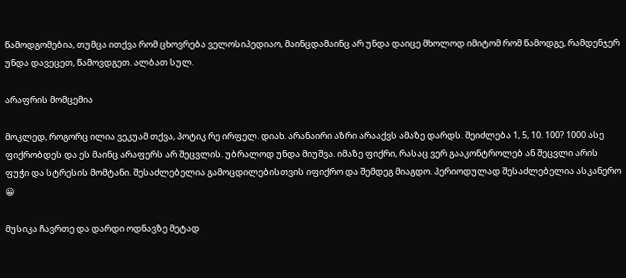წამოდგომებია, თუმცა ითქვა რომ ცხოვრება ველოსიპედიაო, მაინცდამაინც არ უნდა დაიცე მხოლოდ იმიტომ რომ წამოდგე, რამდენჯერ უნდა დავეცეთ, წამოვდგეთ. ალბათ სულ.

არაფრის მომცემია

მოკლედ, როგორც ილია ვეკუამ თქვა, პოტიკ რე ირფელ. დიახ. არანაირი აზრი არააქვს ამაზე დარდს. შეიძლება 1, 5, 10. 100? 1000 ასე ფიქრობდეს და ეს მაინც არაფერს არ შეცვლის. უბრალოდ უნდა მიუშვა. იმაზე ფიქრი, რასაც ვერ გააკონტროლებ ან შეცვლი არის ფუჭი და სტრესის მომტანი. შესაძლებელია გამოცდილებისთვის იფიქრო და შემდეგ მიაგდო. პერიოდულად შესაძლებელია ასკანერო 😀

მუსიკა ჩავრთე და დარდი ოდნავზე მეტად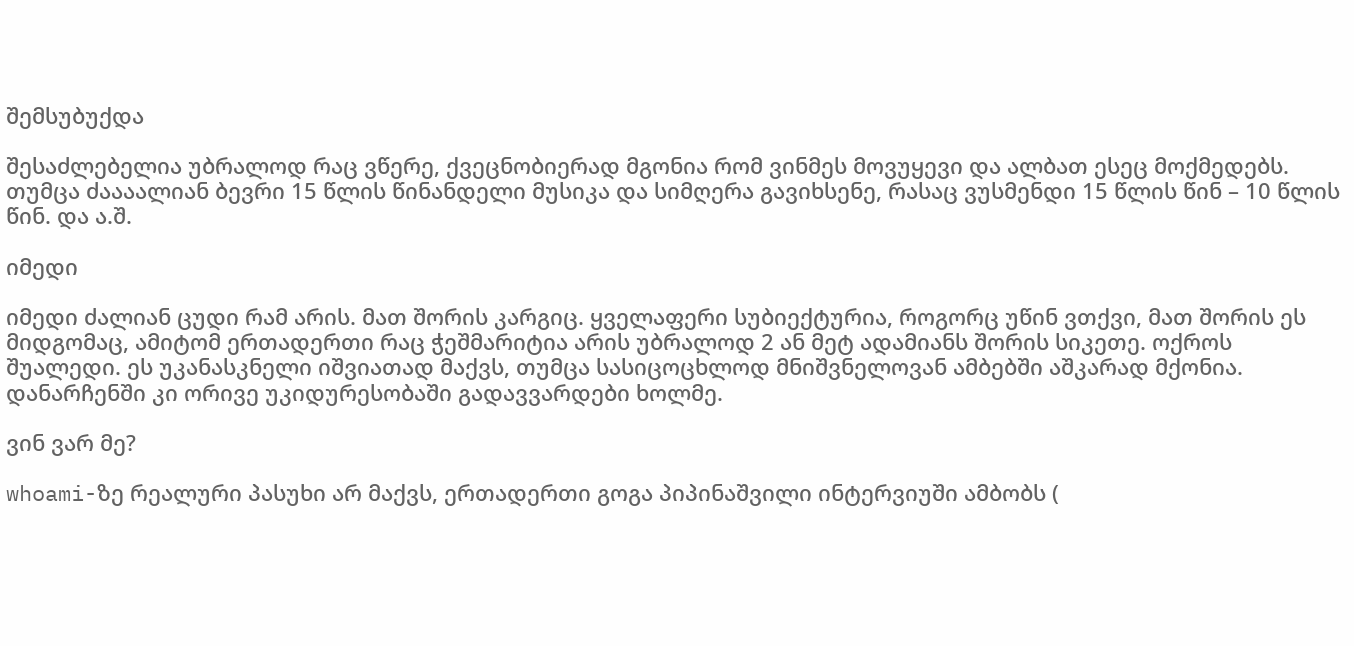შემსუბუქდა

შესაძლებელია უბრალოდ რაც ვწერე, ქვეცნობიერად მგონია რომ ვინმეს მოვუყევი და ალბათ ესეც მოქმედებს. თუმცა ძაააალიან ბევრი 15 წლის წინანდელი მუსიკა და სიმღერა გავიხსენე, რასაც ვუსმენდი 15 წლის წინ – 10 წლის წინ. და ა.შ.

იმედი

იმედი ძალიან ცუდი რამ არის. მათ შორის კარგიც. ყველაფერი სუბიექტურია, როგორც უწინ ვთქვი, მათ შორის ეს მიდგომაც, ამიტომ ერთადერთი რაც ჭეშმარიტია არის უბრალოდ 2 ან მეტ ადამიანს შორის სიკეთე. ოქროს შუალედი. ეს უკანასკნელი იშვიათად მაქვს, თუმცა სასიცოცხლოდ მნიშვნელოვან ამბებში აშკარად მქონია. დანარჩენში კი ორივე უკიდურესობაში გადავვარდები ხოლმე.

ვინ ვარ მე?

whoami-ზე რეალური პასუხი არ მაქვს, ერთადერთი გოგა პიპინაშვილი ინტერვიუში ამბობს (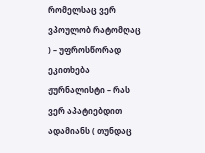რომელსაც ვერ ვპოულობ რატომღაც ) – უფროსწორად ეკითხება ჟურნალისტი – რას ვერ აპატიებდით ადამიანს ( თუნდაც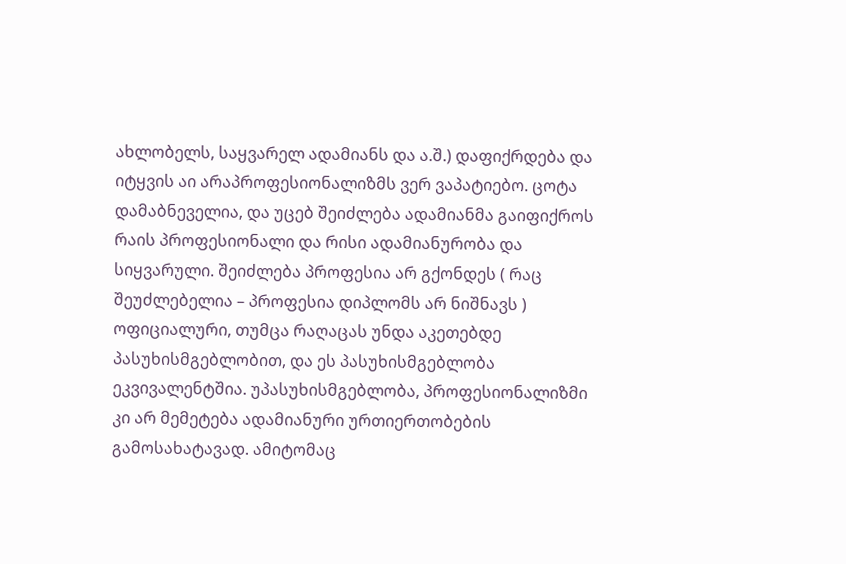ახლობელს, საყვარელ ადამიანს და ა.შ.) დაფიქრდება და იტყვის აი არაპროფესიონალიზმს ვერ ვაპატიებო. ცოტა დამაბნეველია, და უცებ შეიძლება ადამიანმა გაიფიქროს რაის პროფესიონალი და რისი ადამიანურობა და სიყვარული. შეიძლება პროფესია არ გქონდეს ( რაც შეუძლებელია – პროფესია დიპლომს არ ნიშნავს ) ოფიციალური, თუმცა რაღაცას უნდა აკეთებდე პასუხისმგებლობით, და ეს პასუხისმგებლობა ეკვივალენტშია. უპასუხისმგებლობა, პროფესიონალიზმი კი არ მემეტება ადამიანური ურთიერთობების გამოსახატავად. ამიტომაც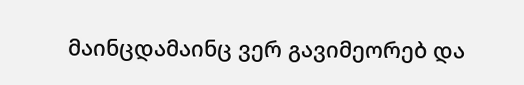მაინცდამაინც ვერ გავიმეორებ და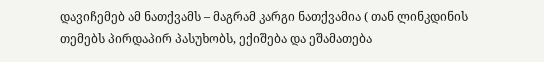დავიჩემებ ამ ნათქვამს – მაგრამ კარგი ნათქვამია ( თან ლინკდინის თემებს პირდაპირ პასუხობს, ექიშება და ეშამათება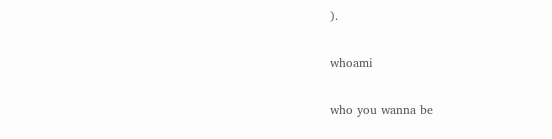).

whoami

who you wanna be